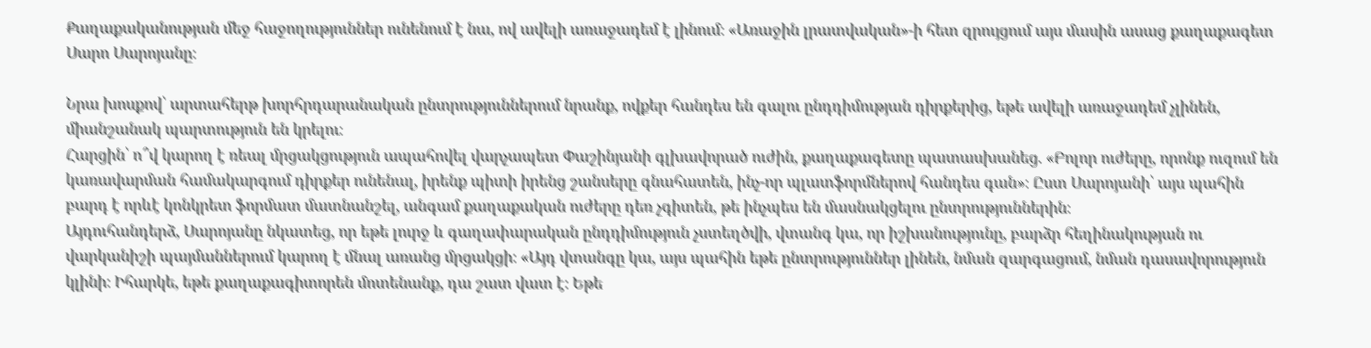Քաղաքականության մեջ հաջողություններ ունենում է նա, ով ավելի առաջադեմ է լինում։ «Առաջին լրատվական»-ի հետ զրույցում այս մասին ասաց քաղաքագետ Սարո Սարոյանը։

Նրա խոսքով՝ արտահերթ խորհրդարանական ընտրություններում նրանք, ովքեր հանդես են գալու ընդդիմության դիրքերից, եթե ավելի առաջադեմ չլինեն, միանշանակ պարտություն են կրելու։
Հարցին՝ ո՞վ կարող է ռեալ մրցակցություն ապահովել վարչապետ Փաշինյանի գլխավորած ուժին, քաղաքագետը պատասխանեց. «Բոլոր ուժերը, որոնք ուզում են կառավարման համակարգում դիրքեր ունենալ, իրենք պիտի իրենց շանսերը գնահատեն, ինչ-որ պլատֆորմներով հանդես գան»։ Ըստ Սարոյանի՝ այս պահին բարդ է որևէ կոնկրետ ֆորմատ մատնանշել, անգամ քաղաքական ուժերը դեռ չգիտեն, թե ինչպես են մասնակցելու ընտրություններին։
Այդուհանդերձ, Սարոյանը նկատեց, որ եթե լուրջ և գաղափարական ընդդիմություն չստեղծվի, վտանգ կա, որ իշխանությունը, բարձր հեղինակության ու վարկանիշի պայմաններում կարող է մնալ առանց մրցակցի։ «Այդ վտանգը կա, այս պահին եթե ընտրություններ լինեն, նման զարգացում, նման դասավորություն կլինի։ Իհարկե, եթե քաղաքագիտորեն մոտենանք, դա շատ վատ է։ Եթե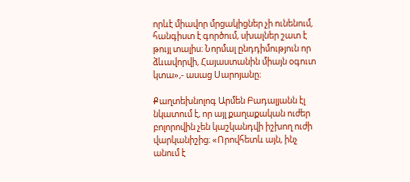որևէ միավոր մրցակիցներ չի ունենում, հանգիստ է գործում, սխալներ շատ է թույլ տալիս։ Նորմալ ընդդիմություն որ ձևավորվի, Հայաստանին միայն օգուտ կտա»,- ասաց Սարոյանը։

Քաղտեխնոլոգ Արմեն Բադալյանն էլ նկատում է, որ այլ քաղաքական ուժեր բոլորովին չեն կաշկանդվի իշխող ուժի վարկանիշից։ «Որովհետև այն, ինչ անում է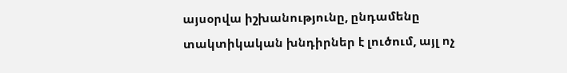այսօրվա իշխանությունը, ընդամենը տակտիկական խնդիրներ է լուծում, այլ ոչ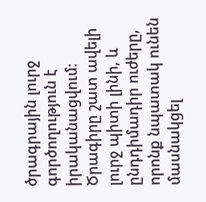ծրագրային լուրջ գործողություն է իրականացվում։ Ծրագիրը շատ ավելի լուրջ պիտի լինի, և ընդդիմադիր ուժերը, որոնք նպատակ ունեն մասնակցել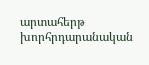արտահերթ խորհրդարանական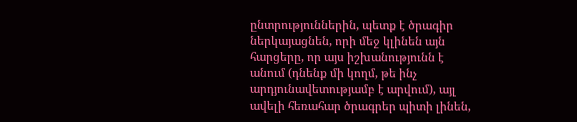ընտրություններին, պետք է ծրագիր ներկայացնեն, որի մեջ կլինեն այն հարցերը, որ այս իշխանությունն է անում (դնենք մի կողմ, թե ինչ արդյունավետությամբ է արվում), այլ ավելի հեռահար ծրագրեր պիտի լինեն,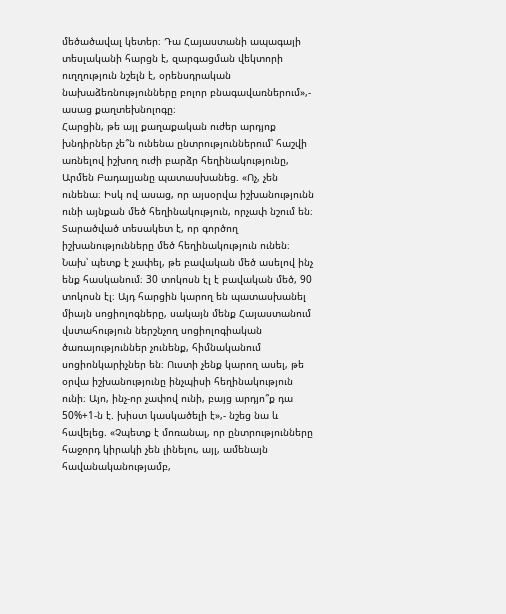մեծածավալ կետեր։ Դա Հայաստանի ապագայի տեսլականի հարցն է, զարգացման վեկտորի ուղղություն նշելն է, օրենսդրական նախաձեռնությունները բոլոր բնագավառներում»,- ասաց քաղտեխնոլոգը։
Հարցին, թե այլ քաղաքական ուժեր արդյոք խնդիրներ չե՞ն ունենա ընտրություններում՝ հաշվի առնելով իշխող ուժի բարձր հեղինակությունը, Արմեն Բադալյանը պատասխանեց. «Ոչ, չեն ունենա։ Իսկ ով ասաց, որ այսօրվա իշխանությունն ունի այնքան մեծ հեղինակություն, որչափ նշում են։ Տարածված տեսակետ է, որ գործող իշխանությունները մեծ հեղինակություն ունեն։ Նախ՝ պետք է չափել, թե բավական մեծ ասելով ինչ ենք հասկանում։ 30 տոկոսն էլ է բավական մեծ, 90 տոկոսն էլ։ Այդ հարցին կարող են պատասխանել միայն սոցիոլոգները, սակայն մենք Հայաստանում վստահություն ներշնչող սոցիոլոգիական ծառայություններ չունենք, հիմնականում սոցիոնկարիչներ են։ Ուստի չենք կարող ասել, թե օրվա իշխանությունը ինչպիսի հեղինակություն ունի։ Այո, ինչ-որ չափով ունի, բայց արդյո՞ք դա 50%+1-ն է. խիստ կասկածելի է»,- նշեց նա և հավելեց. «Չպետք է մոռանալ, որ ընտրությունները հաջորդ կիրակի չեն լինելու, այլ, ամենայն հավանականությամբ,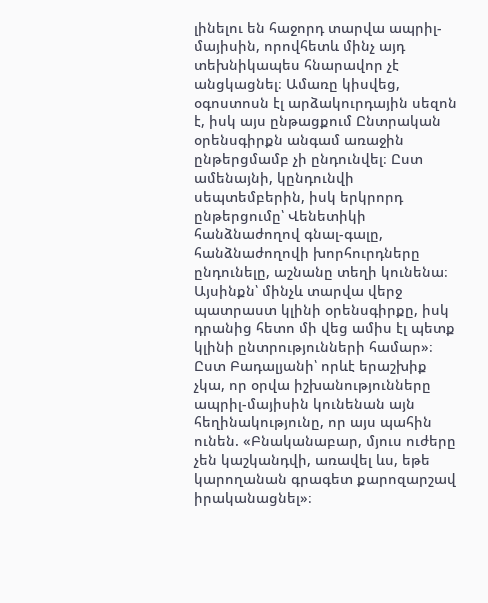լինելու են հաջորդ տարվա ապրիլ-մայիսին, որովհետև մինչ այդ տեխնիկապես հնարավոր չէ անցկացնել։ Ամառը կիսվեց, օգոստոսն էլ արձակուրդային սեզոն է, իսկ այս ընթացքում Ընտրական օրենսգիրքն անգամ առաջին ընթերցմամբ չի ընդունվել։ Ըստ ամենայնի, կընդունվի սեպտեմբերին, իսկ երկրորդ ընթերցումը՝ Վենետիկի հանձնաժողով գնալ-գալը, հանձնաժողովի խորհուրդները ընդունելը, աշնանը տեղի կունենա։ Այսինքն՝ մինչև տարվա վերջ պատրաստ կլինի օրենսգիրքը, իսկ դրանից հետո մի վեց ամիս էլ պետք կլինի ընտրությունների համար»։
Ըստ Բադալյանի՝ որևէ երաշխիք չկա, որ օրվա իշխանությունները ապրիլ-մայիսին կունենան այն հեղինակությունը, որ այս պահին ունեն. «Բնականաբար, մյուս ուժերը չեն կաշկանդվի, առավել ևս, եթե կարողանան գրագետ քարոզարշավ իրականացնել»։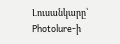Լուսանկարը՝ Photolure-ի